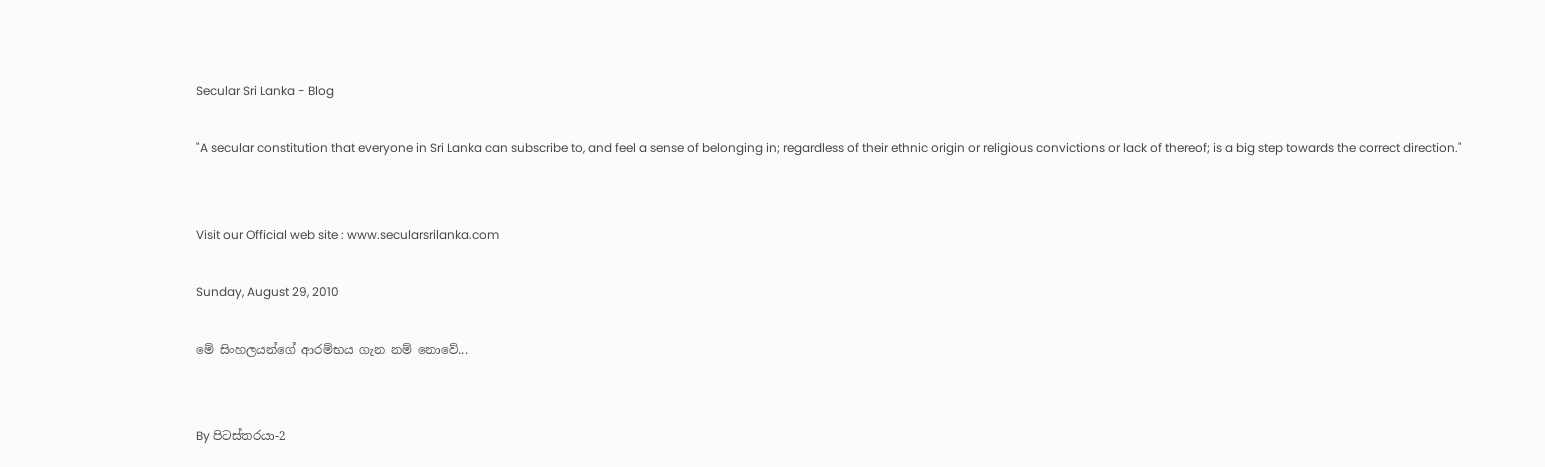Secular Sri Lanka - Blog

"A secular constitution that everyone in Sri Lanka can subscribe to, and feel a sense of belonging in; regardless of their ethnic origin or religious convictions or lack of thereof; is a big step towards the correct direction."


Visit our Official web site : www.secularsrilanka.com

Sunday, August 29, 2010

මේ සිංහලයන්ගේ ආරම්භය ගැන නම් නොවේ...


By පිටස්තරයා-2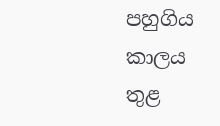පහුගිය කාලය තුළ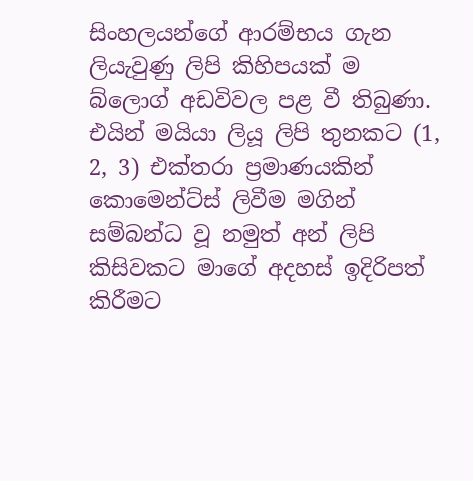සිංහලයන්ගේ ආරම්භය ගැන ලියැවුණු ලිපි කිහිපයක් ම බ්ලොග් අඩවිවල පළ වී තිබුණා. එයින් මයියා ලියූ ලිපි තුනකට (1, 2, 3) එක්තරා ප්‍රමාණයකින් කොමෙන්ට්ස් ලිවීම මගින් සම්බන්ධ වූ නමුත් අන් ලිපි කිසිවකට මාගේ අදහස් ඉදිරිපත් කිරීමට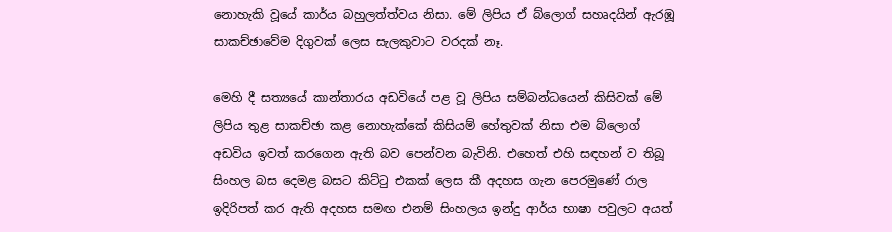නොහැකි වූයේ කාර්ය බහුලත්ත්වය නිසා. මේ ලිපිය ඒ බ්ලොග් සහෘදයින් ඇරඹූ සාකච්ඡාවේම දිගුවක් ලෙස සැලකුවාට වරදක් නෑ.

මෙහි දී සත්‍යයේ කාන්තාරය අඩවියේ පළ වූ ලිපිය සම්බන්ධයෙන් කිසිවක් මේ ලිපිය තුළ සාකච්ඡා කළ නොහැක්කේ කිසියම් හේතුවක් නිසා එම බ්ලොග් අඩවිය ඉවත් කරගෙන ඇති බව පෙන්වන බැවිනි. එහෙත් එහි සඳහන් ව තිබූ සිංහල බස දෙමළ බසට කිට්‍ටු එකක් ලෙස කී අදහස ගැන පෙරමුණේ රාල ඉදිරිපත් කර ඇති අදහස සමඟ එනම් සිංහලය ඉන්දු ආර්ය භාෂා පවුලට අයත්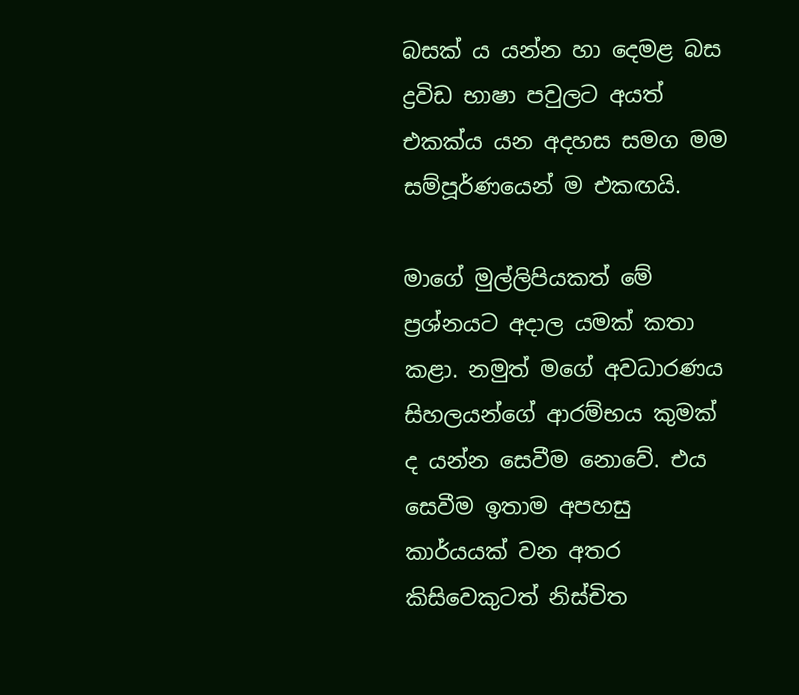බසක් ය යන්න හා දෙමළ බස ද්‍රවිඩ භාෂා පවුලට අයත් එකක්ය යන අදහස සමග මම සම්පූර්ණයෙන් ම එකඟයි.

මාගේ මුල්ලිපියකත් මේ ප්‍රශ්නයට අදාල යමක් කතා කළා. නමුත් මගේ අවධාරණය සිහලයන්ගේ ආරම්භය කුමක් ද යන්න සෙවීම නොවේ. එය සෙවීම ඉතාම අපහසු කාර්යයක් වන අතර කිසිවෙකුටත් නිස්චිත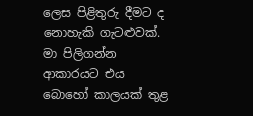ලෙස පිළිතුරු දීමට ද නොහැකි ගැටළුවක්. මා පිලිගන්න ආකාරයට එය බොහෝ කාලයක් තුළ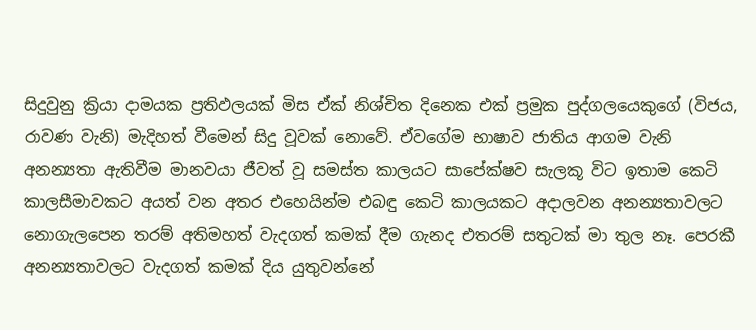සිදුවුනු ක්‍රියා දාමයක ප්‍රතිඵලයක් මිස ඒක් නිශ්චිත දිනෙක එක් ප්‍රමුක පුද්ගලයෙකුගේ (විජය, රාවණ වැනි) මැදිහත් වීමෙන් සිදු වූවක් නොවේ. ඒවගේම භාෂාව ජාතිය ආගම වැනි අනන්‍යතා ඇතිවීම මානවයා ජීවත් වූ සමස්ත කාලයට සාපේක්ෂව සැලකූ විට ඉතාම කෙටි කාලසීමාවකට අයත් වන අතර එහෙයින්ම එබඳු කෙටි කාලයකට අදාලවන අනන්‍යතාවලට නොගැලපෙන තරම් අතිමහත් වැදගත් කමක් දීම ගැනද එතරම් සතුටක් මා තුල නෑ. පෙරකී අනන්‍යතාවලට වැදගත් කමක් දිය යුතුවන්නේ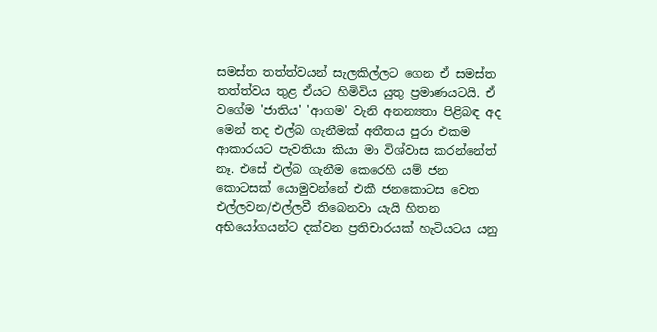සමස්ත තත්ත්වයන් සැලකිල්ලට ගෙන ඒ සමස්ත තත්ත්වය තුළ ඒයට හිමිවිය යුතු ප්‍රමාණයටයි. ඒ වගේම 'ජාතිය' 'ආගම' වැනි අනන්‍යතා පිළිබඳ අද මෙන් තද එල්බ ගැනීමක් අතීතය පුරා එකම ආකාරයට පැවතියා කියා මා විශ්වාස කරන්නේත් නෑ. එසේ එල්බ ගැනීම කෙරෙහි යම් ජන කොටසක් යොමුවන්නේ එකී ජනකොටස වෙත එල්ලවන/එල්ලවී තිබෙනවා යැයි හිතන අභියෝගයන්ට දක්වන ප්‍රතිචාරයක් හැටියටය යනු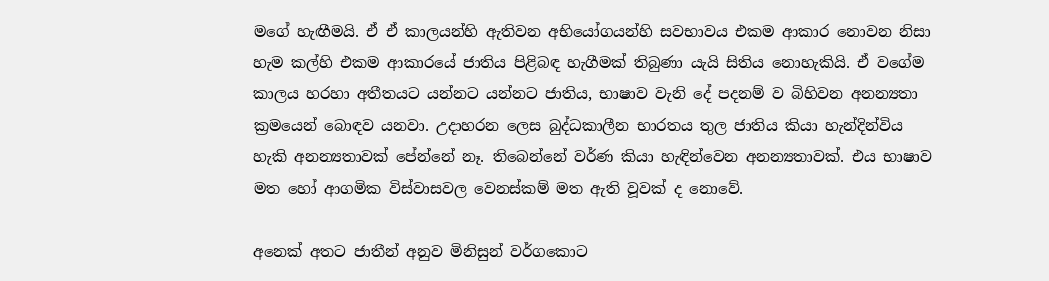මගේ හැඟීමයි. ඒ ඒ කාලයන්හි ඇතිවන අභියෝගයන්හි සවභාවය එකම ආකාර නොවන නිසා හැම කල්හි එකම ආකාරයේ ජාතිය පිළිබඳ හැගීමක් තිබුණා යැයි සිතිය නොහැකියි. ඒ වගේම කාලය හරහා අතීතයට යන්නට යන්නට ජාතිය, භාෂාව වැනි දේ පදනම් ව බිහිවන අනන්‍යතා ක්‍රමයෙන් බොඳව යනවා. උදාහරන ලෙස බුද්ධකාලීන භාරතය තුල ජාතිය කියා හැන්දින්විය හැකි අනන්‍යතාවක් පේන්නේ නෑ. තිබෙන්නේ වර්ණ කියා හැඳින්වෙන අනන්‍යතාවක්. එය භාෂාව මත හෝ ආගමික විස්වාසවල වෙනස්කම් මත ඇති වූවක් ද නොවේ.

අනෙක් අතට ජාතීන් අනුව මිනිසුන් වර්ගකොට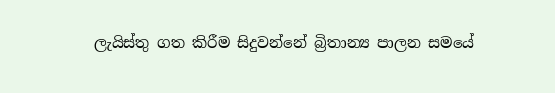ලැයිස්තු ගත කිරීම සිදුවන්නේ බ්‍රිතාන්‍ය පාලන සමයේ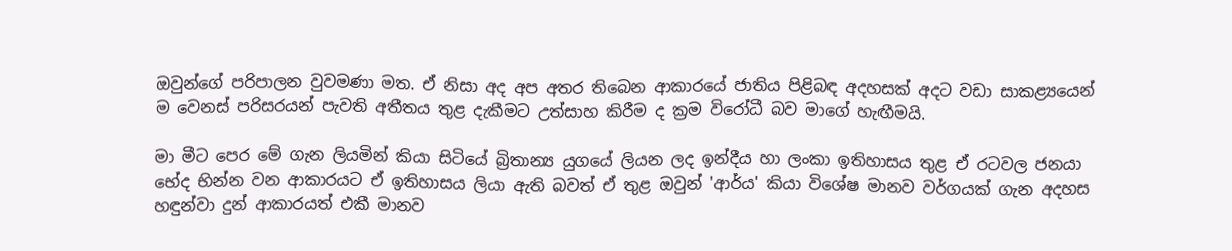ඔවුන්ගේ පරිපාලන වුවමණා මත. ඒ නිසා අද අප අතර තිබෙන ආකාරයේ ජාතිය පිළිබඳ අදහසක් අදට වඩා සාකළ්‍යයෙන් ම වෙනස් පරිසරයන් පැවති අතීතය තුළ දැකීමට උත්සාහ කිරීම ද ක්‍රම විරෝධී බව මාගේ හැඟීමයි.

මා මීට පෙර මේ ගැන ලියමින් කියා සිටියේ බ්‍රිතාන්‍ය යුගයේ ලියන ලද ඉන්දීය හා ලංකා ඉතිහාසය තුළ ඒ රටවල ජනයා භේද භින්න වන ආකාරයට ඒ ඉතිහාසය ලියා ඇති බවත් ඒ තුළ ඔවුන් 'ආර්ය' කියා විශේෂ මානව වර්ගයක් ගැන අදහස හඳුන්වා දුන් ආකාරයත් එකී මානව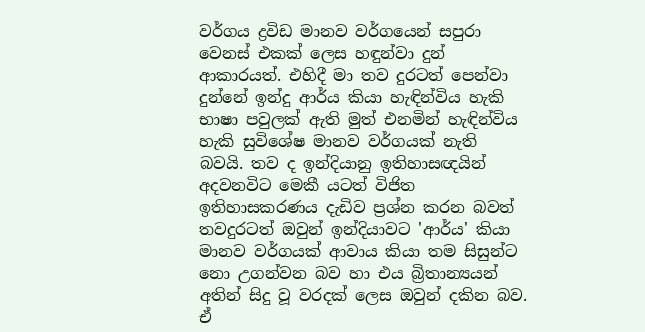වර්ගය ද්‍රවිඩ මානව වර්ගයෙන් සපුරා වෙනස් එකක් ලෙස හඳුන්වා දුන් ආකාරයත්. එහිදී මා තව දුරටත් පෙන්වා දුන්නේ ඉන්දු ආර්ය කියා හැඳින්විය හැකි භාෂා පවුලක් ඇති මුත් එනමින් හැඳින්විය හැකි සුවිශේෂ මානව වර්ගයක් නැති බවයි. තව ද ඉන්දියානු ඉතිහාසඥයින් අදවනවිට මෙකී යටත් විජිත ඉතිහාසකරණය දැඩිව ප්‍රශ්න කරන බවත් තවදුරටත් ඔවුන් ඉන්දියාවට 'ආර්ය' කියා මානව වර්ගයක් ආවාය කියා තම සිසුන්ට නො උගන්වන බව හා එය බ්‍රිතාන්‍යයන් අතින් සිදු වූ වරදක් ලෙස ඔවුන් දකින බව. ඒ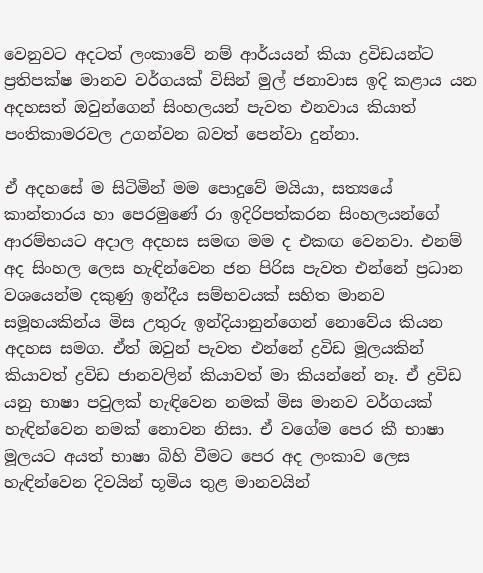වෙනුවට අදටත් ලංකාවේ නම් ආර්යයන් කියා ද්‍රවිඩයන්ට ප්‍රතිපක්ෂ මානව වර්ගයක් විසින් මුල් ජනාවාස ඉදි කළාය යන අදහසත් ඔවුන්ගෙන් සිංහලයන් පැවත එනවාය කියාත් පංතිකාමරවල උගන්වන බවත් පෙන්වා දුන්නා.

ඒ අදහසේ ම සිටිමින් මම පොදුවේ මයියා, සත්‍යයේ කාන්තාරය හා පෙරමුණේ රා ඉදිරිපත්කරන සිංහලයන්ගේ ආරම්භයට අදාල අදහස සමඟ මම ද එකඟ වෙනවා. එනම් අද සිංහල ලෙස හැඳින්වෙන ජන පිරිස පැවත එන්නේ ප්‍රධාන වශයෙන්ම දකුණු ඉන්දීය සම්භවයක් සහිත මානව සමූහයකින්ය මිස උතුරු ඉන්දියානුන්ගෙන් නොවේය කියන අදහස සමග. ඒත් ඔවුන් පැවත එන්නේ ද්‍රවිඩ මූලයකින් කියාවත් ද්‍රවිඩ ජානවලින් කියාවත් මා කියන්නේ නෑ. ඒ ද්‍රවිඩ යනු භාෂා පවුලක් හැඳිවෙන නමක් මිස මානව වර්ගයක් හැඳින්වෙන නමක් නොවන නිසා. ඒ වගේම පෙර කී භාෂා මූලයට අයත් භාෂා බිහි වීමට පෙර අද ලංකාව ලෙස හැඳින්වෙන දිවයින් භූමිය තුළ මානවයින්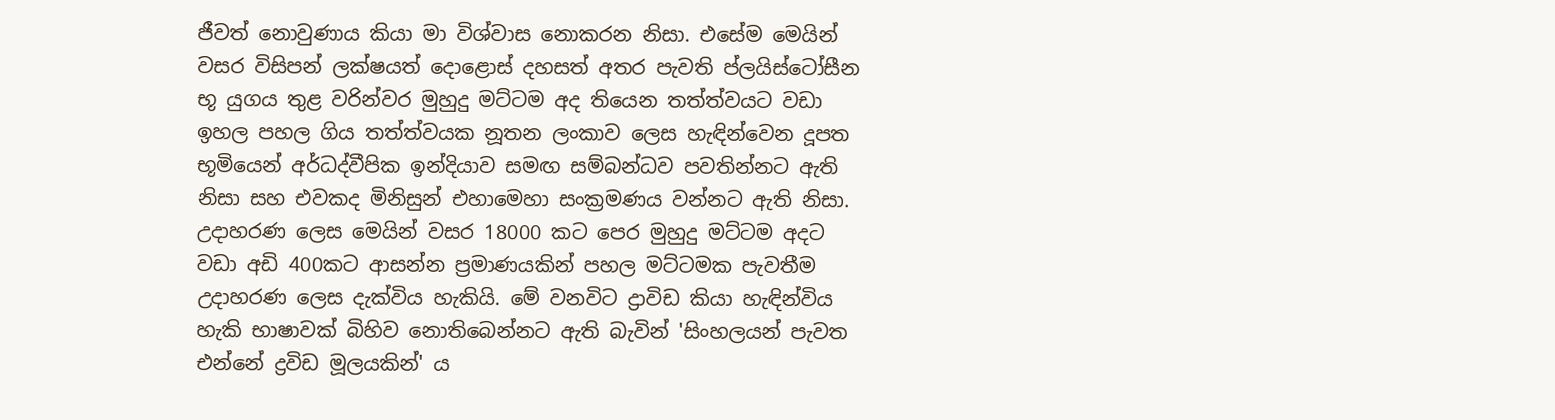ජීවත් නොවුණාය කියා මා විශ්වාස නොකරන නිසා. එසේම මෙයින් වසර විසිපන් ලක්ෂයත් දොළොස් දහසත් අතර පැවති ප්ලයිස්ටෝසීන භූ යුගය තුළ වරින්වර මුහුදු මට්ටම අද තියෙන තත්ත්වයට වඩා ඉහල පහල ගිය තත්ත්වයක නූතන ලංකාව ලෙස හැඳින්වෙන දූපත භූමියෙන් අර්ධද්වීපික ඉන්දියාව සමඟ සම්බන්ධව පවතින්නට ඇති නිසා සහ එවකද මිනිසුන් එහාමෙහා සංක්‍රමණය වන්නට ඇති නිසා. උදාහරණ ලෙස මෙයින් වසර 18000 කට පෙර මුහුදු මට්ටම අදට වඩා අඩි 400කට ආසන්න ප්‍රමාණයකින් පහල මට්ටමක පැවතීම උදාහරණ ලෙස දැක්විය හැකියි. මේ වනවිට ද්‍රාවිඩ කියා හැඳින්විය හැකි භාෂාවක් බිහිව නොතිබෙන්නට ඇති බැවින් 'සිංහලයන් පැවත එන්නේ ද්‍රවිඩ මූලයකින්' ය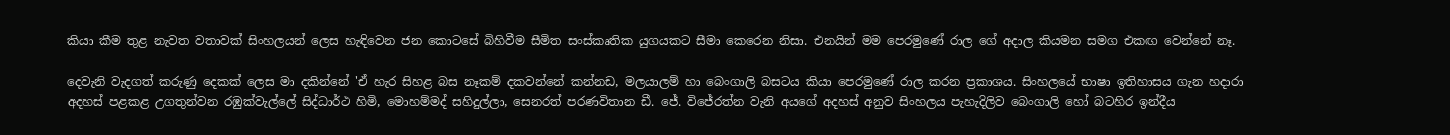කියා කීම තුළ නැවත වතාවක් සිංහලයන් ලෙස හැඳිවෙන ජන කොටසේ බිහිවීම සීමිත සංස්කෘතික යුගයකට සීමා කෙරෙන නිසා. එනයින් මම පෙරමුණේ රාල ගේ අදාල කියමන සමග එකඟ වෙන්නේ නෑ.

දෙවැනි වැදගත් කරුණු දෙකක් ලෙස මා දකින්නේ 'ඒ හැර සිහළ බස නෑකම් දකවන්නේ කන්නඩ, මලයාලම් හා බෙංගාලි බසටය කියා පෙරමුණේ රාල කරන ප්‍රකාශය. සිංහලයේ භාෂා ඉතිහාසය ගැන හදාරා අදහස් පළකළ උගතුන්වන රඹුක්වැල්ලේ සිද්ධාර්ථ හිමි, මොහම්මද් සහිදුල්ලා, සෙනරත් පරණවිතාන ඩී. ජේ. විජේරත්න වැනි අයගේ අදහස් අනුව සිංහලය පැහැදිලිව බෙංගාලි හෝ බටහිර ඉන්දීය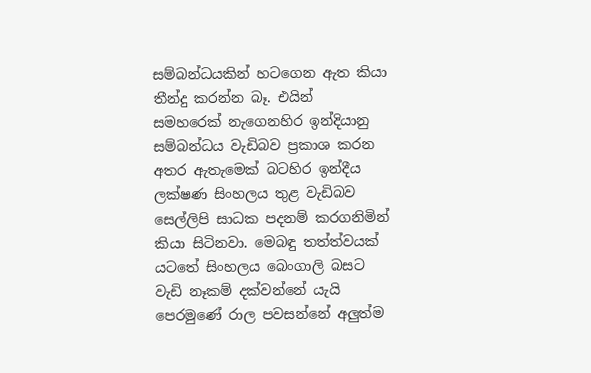සම්බන්ධයකින් හටගෙන ඇත කියා තීන්දු කරන්න බෑ. එයින් සමහරෙක් නැගෙනහිර ඉන්දියානු සම්බන්ධය වැඩිබව ප්‍රකාශ කරන අතර ඇතැමෙක් බටහිර ඉන්දීය ලක්ෂණ සිංහලය තුළ වැඩිබව සෙල්ලිපි සාධක පදනම් කරගනිමින් කියා සිටිනවා. මෙබඳු තත්ත්වයක් යටතේ සිංහලය බෙංගාලි බසට වැඩි නෑකම් දක්වන්නේ යැයි පෙරමුණේ රාල පවසන්නේ අලුත්ම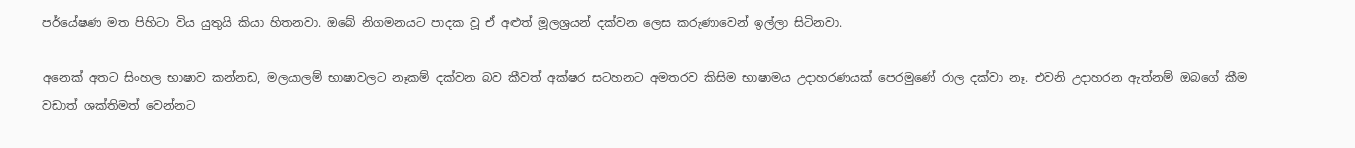පර්යේෂණ මත පිහිටා විය යුතුයි කියා හිතනවා. ඔබේ නිගමනයට පාදක වූ ඒ අළුත් මූලශ්‍රයන් දක්වන ලෙස කරුණාවෙන් ඉල්ලා සිටිනවා.

අනෙක් අතට සිංහල භාෂාව කන්නඩ, මලයාලම් භාෂාවලට නෑකම් දක්වන බව කීවත් අක්ෂර සටහනට අමතරව කිසිම භාෂාමය උදාහරණයක් පෙරමුණේ රාල දක්වා නෑ. එවනි උදාහරන ඇත්නම් ඔබගේ කීම වඩාත් ශක්තිමත් වෙන්නට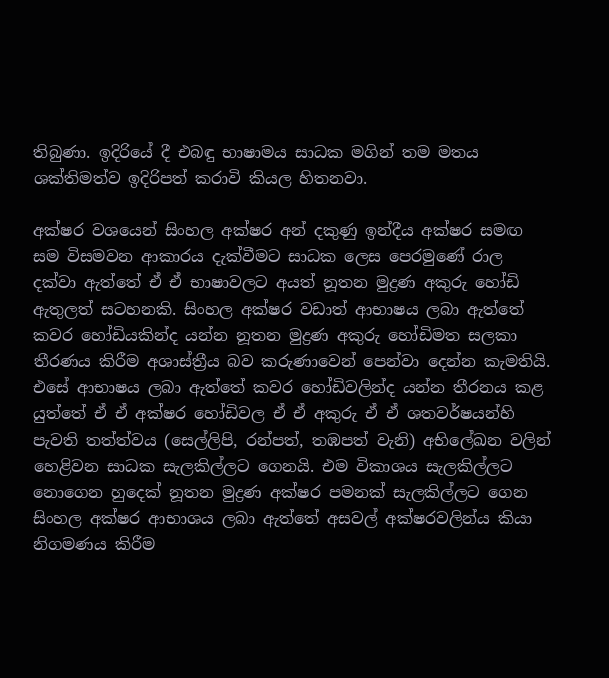තිබුණා. ඉදිරියේ දී එබඳු භාෂාමය සාධක මගින් තම මතය ශක්තිමත්ව ඉදිරිපත් කරාවි කියල හිතනවා.

අක්ෂර වශයෙන් සිංහල අක්ෂර අන් දකුණු ඉන්දීය අක්ෂර සමඟ සම විසමවන ආකාරය දැක්වීමට සාධක ලෙස පෙරමුණේ රාල දක්වා ඇත්තේ ඒ ඒ භාෂාවලට අයත් නූතන මුද්‍රණ අකුරු හෝඩි ඇතුලත් සටහනකි. සිංහල අක්ෂර වඩාත් ආභාෂය ලබා ඇත්තේ කවර හෝඩියකින්ද යන්න නූතන මුද්‍රණ අකුරු හෝඩිමත සලකා තීරණය කිරීම අශාස්ත්‍රීය බව කරුණාවෙන් පෙන්වා දෙන්න කැමතියි. එසේ ආභාෂය ලබා ඇත්තේ කවර හෝඩිවලින්ද යන්න තීරනය කළ යුත්තේ ඒ ඒ අක්ෂර හෝඩිවල ඒ ඒ අකුරු ඒ ඒ ශතවර්ෂයන්හි පැවති තත්ත්වය (සෙල්ලිපි, රන්පත්, තඹපත් වැනි) අභිලේඛන වලින් හෙළිවන සාධක සැලකිල්ලට ගෙනයි. එම විකාශය සැලකිල්ලට නොගෙන හුදෙක් නූතන මුද්‍රණ අක්ෂර පමනක් සැලකිල්ලට ගෙන සිංහල අක්ෂර ආභාශය ලබා ඇත්තේ අසවල් අක්ෂරවලින්ය කියා නිගමණය කිරීම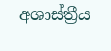අශාස්ත්‍රීය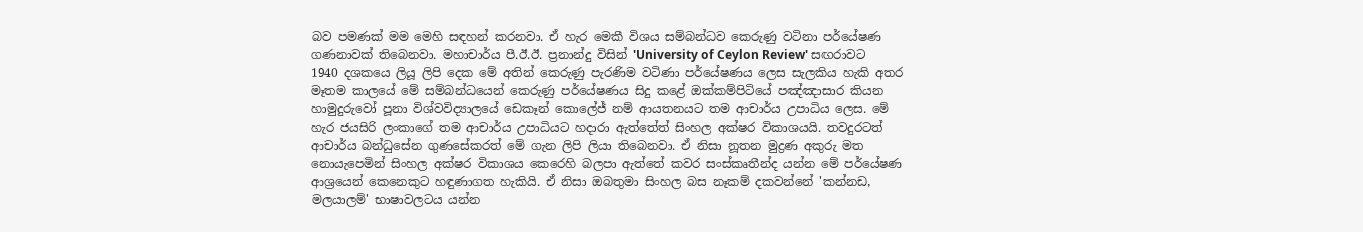බව පමණක් මම මෙහි සඳහන් කරනවා. ඒ හැර මෙකී විශය සම්බන්ධව කෙරුණු වටිනා පර්යේෂණ ගණනාවක් තිබෙනවා. මහාචාර්ය පී.ඊ.ඊ. ප්‍රනාන්දු විසින් 'University of Ceylon Review' සඟරාවට 1940 දශකයෙ ලියූ ලිපි දෙක මේ අතින් කෙරුණු පැරණිම වටිණා පර්යේෂණය ලෙස සැලකිය හැකි අතර මෑතම කාලයේ මේ සම්බන්ධයෙන් කෙරුණු පර්යේෂණය සිදු කළේ ඔක්කම්පිටියේ පඤ්ඤාසාර කියන හාමුදුරුවෝ පූනා විශ්වවිද්‍යාලයේ ඩෙකෑන් කොලේජ් නම් ආයතනයට තම ආචාර්ය උපාධිය ලෙස. මේ හැර ජයසිරි ලංකාගේ තම ආචාර්ය උපාධියට හදාරා ඇත්තේත් සිංහල අක්ෂර විකාශයයි. තවදුරටත් ආචාර්ය බන්ධුසේන ගුණසේකරත් මේ ගැන ලිපි ලියා තිබෙනවා. ඒ නිසා නූතන මුද්‍රණ අකුරු මත නොයැපෙමින් සිංහල අක්ෂර විකාශය කෙරෙහි බලපා ඇත්තේ කවර සංස්කෘතීන්ද යන්න මේ පර්යේෂණ ආශ්‍රයෙන් කෙනෙකුට හඳුණාගත හැකියි. ඒ නිසා ඔබතුමා සිංහල බස නෑකම් දකවන්නේ 'කන්නඩ, මලයාලම්' භාෂාවලටය යන්න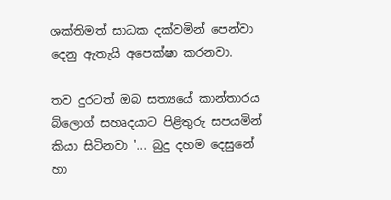ශක්තිමත් සාධක දක්වමින් පෙන්වා දෙනු ඇතැයි අපෙක්ෂා කරනවා.

තව දුරටත් ඔබ සත්‍යයේ කාන්තාරය බ්ලොග් සහෘදයාට පිළිතුරු සපයමින් කියා සිටිනවා '... බුදු දහම දෙසුනේ හා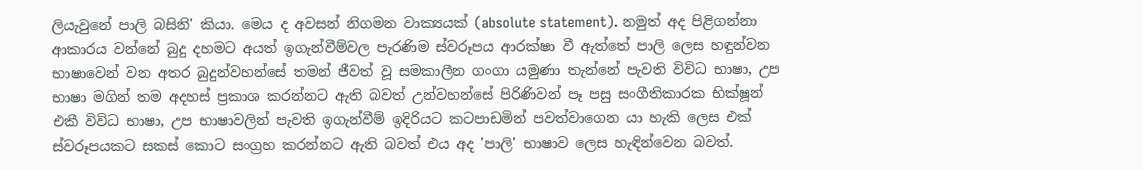ලියැවුනේ පාලි බසිනි' කියා. මෙය ද අවසන් නිගමන වාක්‍යයක් (absolute statement). නමුත් අද පිළිගන්නා ආකාරය වන්නේ බුදු දහමට අයත් ඉගැන්වීම්වල පැරණිම ස්වරූපය ආරක්ෂා වී ඇත්තේ පාලි ලෙස හඳුන්වන භාෂාවෙන් වන අතර බුදුන්වහන්සේ තමන් ජීවත් වූ සමකාලීන ගංගා යමුණා තැන්නේ පැවති විවිධ භාෂා, උප භාෂා මගින් තම අදහස් ප්‍රකාශ කරන්නට ඇති බවත් උන්වහන්සේ පිරිණිවන් පෑ පසු සංගීතිකාරක භික්ෂූන් එකී විවිධ භාෂා, උප භාෂාවලින් පැවති ඉගැන්වීම් ඉදිරියට කටපාඩමින් පවත්වාගෙන යා හැකි ලෙස එක් ස්වරූපයකට සකස් කොට සංග්‍රහ කරන්නට ඇති බවත් එය අද 'පාලි' භාෂාව ලෙස හැඳින්වෙන බවත්.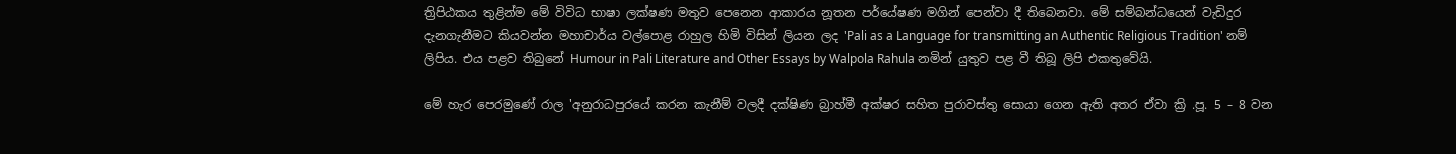ත්‍රිපිඨකය තුළින්ම මේ විවිධ භාෂා ලක්ෂණ මතුව පෙනෙන ආකාරය නූතන පර්යේෂණ මගින් පෙන්වා දී තිබෙනවා. මේ සම්බන්ධයෙන් වැඩිදුර දැනගැනීමට කියවන්න මහාචාර්ය වල්පොළ රාහුල හිමි විසින් ලියන ලද 'Pali as a Language for transmitting an Authentic Religious Tradition' නම් ලිපිය. එය පළව තිබුනේ Humour in Pali Literature and Other Essays by Walpola Rahula නමින් යුතුව පළ වී තිබූ ලිපි එකතුවේයි.

මේ හැර පෙරමුණේ රාල 'අනුරාධපුරයේ කරන කැනීම් වලදී දක්ෂිණ බ්‍රාහ්මී අක්ෂර සහිත පුරාවස්තු සොයා ගෙන ඇති අතර ඒවා ක්‍රි .පූ. 5 – 8 වන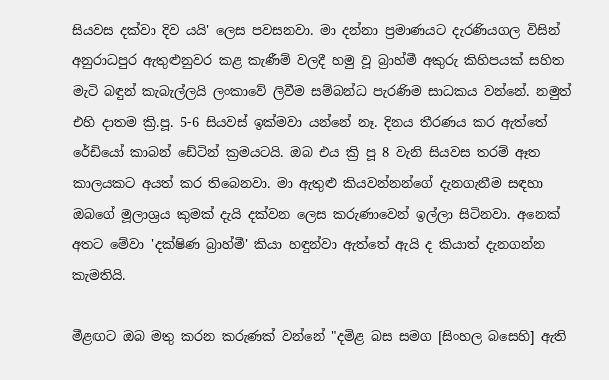සියවස දක්වා දිව යයි' ලෙස පවසනවා. මා දන්නා ප්‍රමාණයට දැරණියගල විසින් අනුරාධපුර ඇතුළුනුවර කළ කැණීම් වලදී හමු වූ බ්‍රාහ්මී අකුරු කිහිපයක් සහිත මැටි බඳුන් කැබැල්ලයි ලංකාවේ ලිවීම සම්බන්ධ පැරණිම සාධකය වන්නේ. නමුත් එහි දාතම ක්‍රි.පූ. 5-6 සියවස් ඉක්මවා යන්නේ නෑ. දිනය තීරණය කර ඇත්තේ රේඩියෝ කාබන් ඩේටින් ක්‍රමයටයි. ඔබ එය ක්‍රි පූ 8 වැනි සියවස තරම් ඈත කාලයකට අයත් කර තිබෙනවා. මා ඇතුළු කියවන්නන්ගේ දැනගැනීම සඳහා ඔබගේ මූලාශ්‍රය කුමක් දැයි දක්වන ලෙස කරුණාවෙන් ඉල්ලා සිටිනවා. අනෙක් අතට මේවා 'දක්ෂිණ බ්‍රාහ්මී' කියා හඳුන්වා ඇත්තේ ඇයි ද කියාත් දැනගන්න කැමතියි.

මීළඟට ඔබ මතු කරන කරුණක් වන්නේ "දමිළ බස සමග [සිංහල බසෙහි] ඇති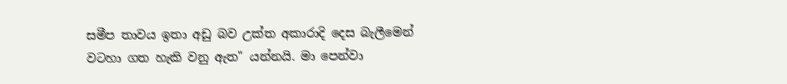සමීප තාවය ඉතා අඩු බව උක්ත අකාරාදි දෙස බැලීමෙන් වටහා ගත හැකි වනු ඇත" යන්නයි. මා පෙන්වා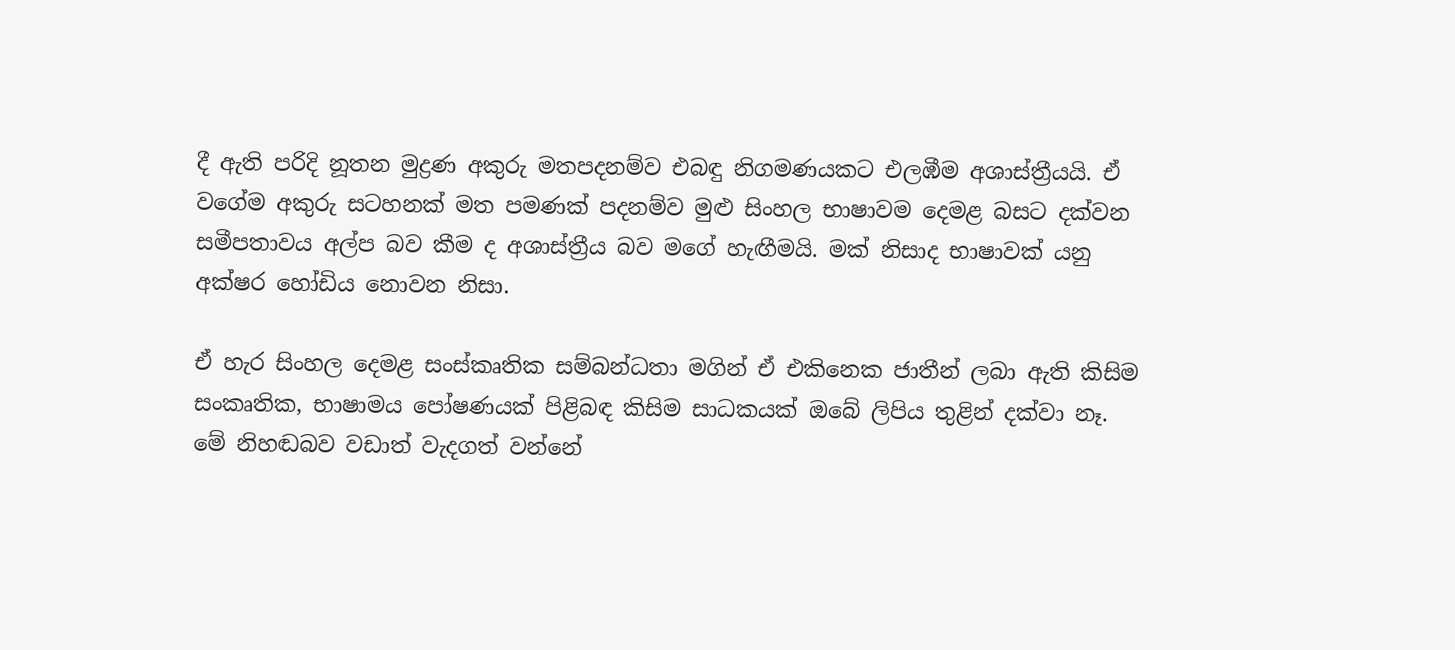දී ඇති පරිදි නූතන මුද්‍රණ අකුරු මතපදනම්ව එබඳු නිගමණයකට එලඹීම අශාස්ත්‍රීයයි. ඒ වගේම අකුරු සටහනක් මත පමණක් පදනම්ව මුළු සිංහල භාෂාවම දෙමළ බසට දක්වන සමීපතාවය අල්ප බව කීම ද අශාස්ත්‍රීය බව මගේ හැඟීමයි. මක් නිසාද භාෂාවක් යනු අක්ෂර හෝඩිය නොවන නිසා.

ඒ හැර සිංහල දෙමළ සංස්කෘතික සම්බන්ධතා මගින් ඒ එකිනෙක ජාතීන් ලබා ඇති කිසිම සංකෘතික, භාෂාමය පෝෂණයක් පිළිබඳ කිසිම සාධකයක් ඔබේ ලිපිය තුළින් දක්වා නෑ. මේ නිහඬබව වඩාත් වැදගත් වන්නේ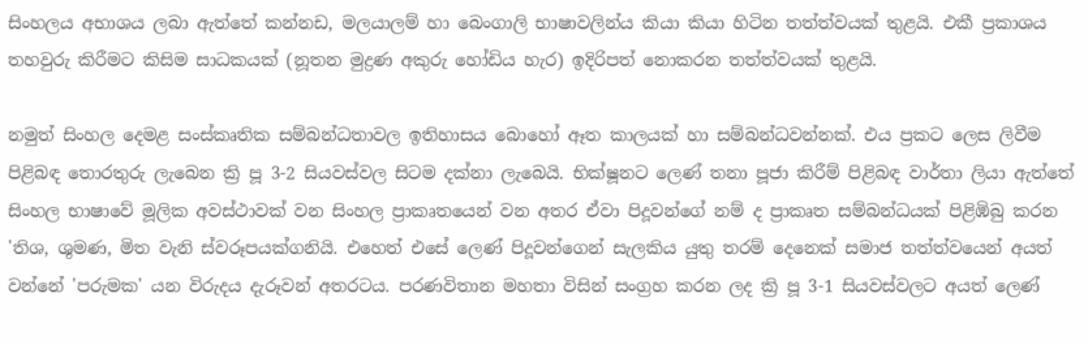සිංහලය අභාශය ලබා ඇත්තේ කන්නඩ, මලයාලම් හා බෙංගාලි භාෂාවලින්ය කියා කියා හිටින තත්ත්වයක් තුළයි. එකී ප්‍රකාශය තහවුරු කිරීමට කිසිම සාධකයක් (නූතන මුද්‍රණ අකුරු හෝඩිය හැර) ඉදිරිපත් නොකරන තත්ත්වයක් තුළයි.

නමුත් සිංහල දෙමළ සංස්කෘතික සම්බන්ධතාවල ඉතිහාසය බොහෝ ඈත කාලයක් හා සම්බන්ධවන්නක්. එය ප්‍රකට ලෙස ලිවීම පිළිබඳ තොරතුරු ලැබෙන ක්‍රි පූ 3-2 සියවස්වල සිටම දක්නා ලැබෙයි. භික්ෂූනට ලෙණ් තනා පූජා කිරීම් පිළිබඳ වාර්තා ලියා ඇත්තේ සිංහල භාෂාවේ මූලික අවස්ථාවක් වන සිංහල ප්‍රාකෘතයෙන් වන අතර ඒවා පිදූවන්ගේ නම් ද ප්‍රාකෘත සම්බන්ධයක් පිළිඹිබු කරන 'තිශ, ශුමණ, මිත වැනි ස්වරූපයක්ගනියි. එහෙත් එසේ ලෙණ් පිදූවන්ගෙන් සැලකිය යුතු තරම් දෙනෙක් සමාජ තත්ත්වයෙන් අයත් වන්නේ 'පරුමක' යන විරුදය දැරූවන් අතරටය. පරණවිතාන මහතා විසින් සංග්‍රහ කරන ලද ක්‍රි පූ 3-1 සියවස්වලට අයත් ලෙණ්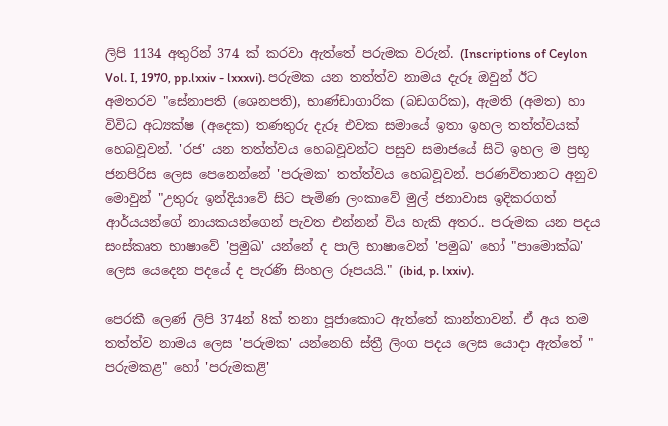ලිපි 1134 අතුරින් 374 ක් කරවා ඇත්තේ පරුමක වරුන්. (Inscriptions of Ceylon Vol. I, 1970, pp.lxxiv - lxxxvi). පරුමක යන තත්ත්ව නාමය දැරූ ඔවුන් ඊට අමතරව "සේනාපති (ශෙනපති), භාණ්ඩාගාරික (බඩගරික), ඇමති (අමත) හා විවිධ අධ්‍යක්ෂ (අදෙක) තණතුරු දැරූ එවක සමායේ ඉතා ඉහල තත්ත්වයක් හෙබවූවන්. 'රජ' යන තත්ත්වය හෙබවූවන්ට පසුව සමාජයේ සිටි ඉහල ම ප්‍රභූ ජනපිරිස ලෙස පෙනෙන්නේ 'පරුමක' තත්ත්වය හෙබවූවන්. පරණවිතානට අනුව මොවුන් "උතුරු ඉන්දියාවේ සිට පැමිණ ලංකාවේ මුල් ජනාවාස ඉදිකරගත් ආර්යයන්ගේ නායකයන්ගෙන් පැවත එන්නන් විය හැකි අතර.. පරුමක යන පදය සංස්කෘත භාෂාවේ 'ප්‍රමුඛ' යන්නේ ද පාලි භාෂාවෙන් 'පමුඛ' හෝ "පාමොක්ඛ' ලෙස යෙදෙන පදයේ ද පැරණි සිංහල රූපයයි." (ibid, p. lxxiv).

පෙරකී ලෙණ් ලිපි 374න් 8ක් තනා පූජාකොට ඇත්තේ කාන්තාවන්. ඒ අය තම තත්ත්ව නාමය ලෙස 'පරුමක' යන්නෙහි ස්ත්‍රී ලිංග පදය ලෙස යොදා ඇත්තේ " පරුමකළ" හෝ 'පරුමකළි'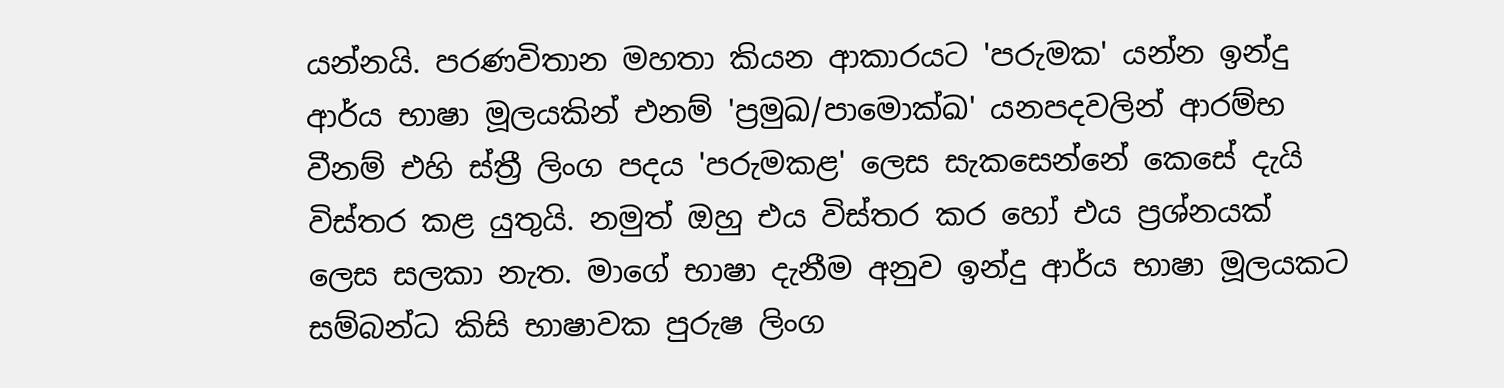යන්නයි. පරණවිතාන මහතා කියන ආකාරයට 'පරුමක' යන්න ඉන්දු ආර්ය භාෂා මූලයකින් එනම් 'ප්‍රමුඛ/පාමොක්ඛ' යනපදවලින් ආරම්භ වීනම් එහි ස්ත්‍රී ලිංග පදය 'පරුමකළ' ලෙස සැකසෙන්නේ කෙසේ දැයි විස්තර කළ යුතුයි. නමුත් ඔහු එය විස්තර කර හෝ එය ප්‍රශ්නයක් ලෙස සලකා නැත. මාගේ භාෂා දැනීම අනුව ඉන්දු ආර්ය භාෂා මූලයකට සම්බන්ධ කිසි භාෂාවක පුරුෂ ලිංග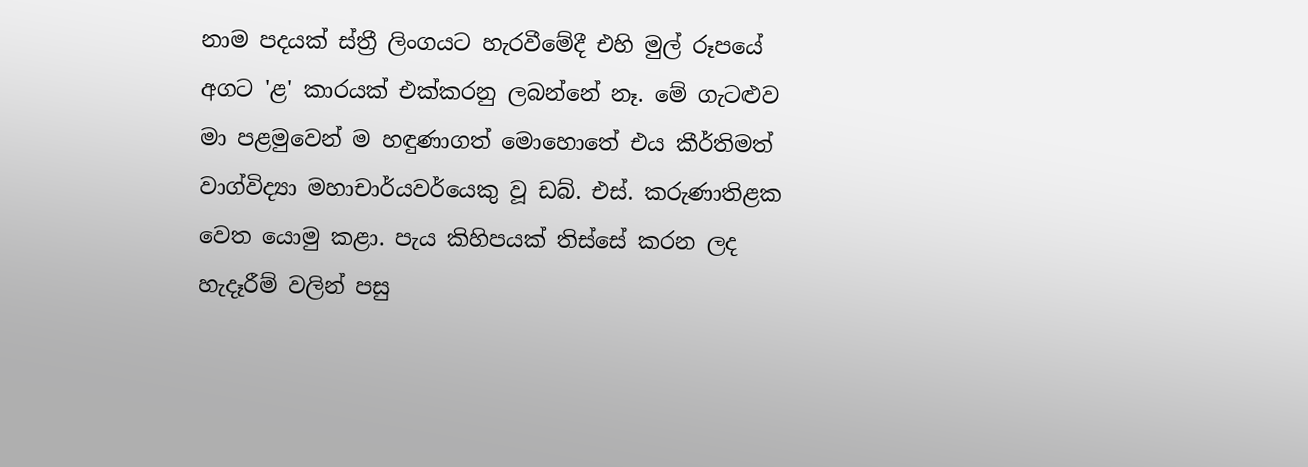නාම පදයක් ස්ත්‍රී ලිංගයට හැරවීමේදී එහි මුල් රූපයේ අගට 'ළ' කාරයක් එක්කරනු ලබන්නේ නෑ. මේ ගැටළුව මා පළමුවෙන් ම හඳුණාගත් මොහොතේ එය කීර්තිමත් වාග්විද්‍යා මහාචාර්යවර්යෙකු වූ ඩබ්. එස්. කරුණාතිළක වෙත යොමු කළා. පැය කිහිපයක් තිස්සේ කරන ලද හැදෑරීම් වලින් පසු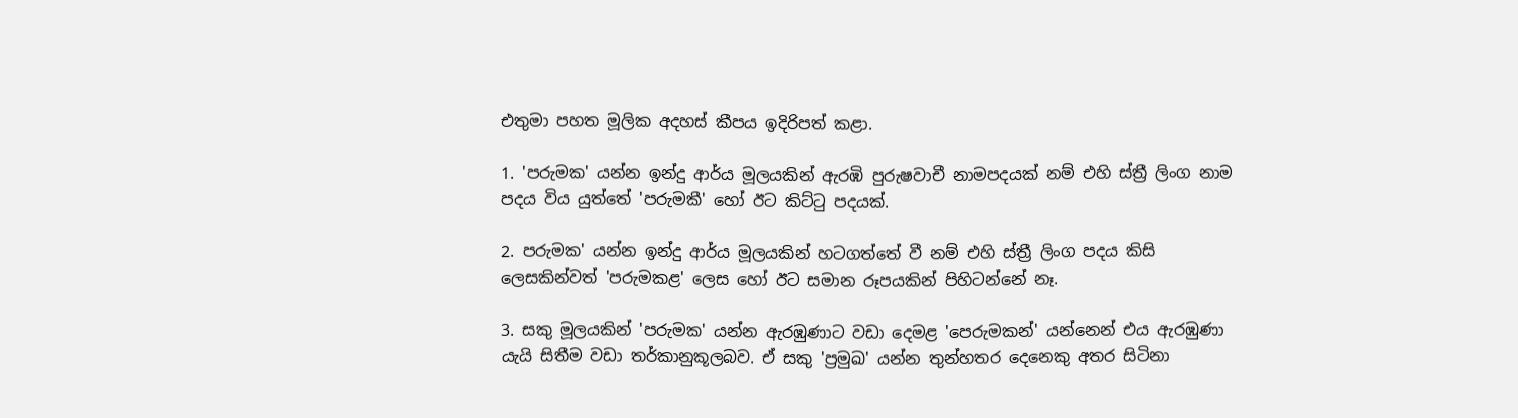එතුමා පහත මූලික අදහස් කීපය ඉදිරිපත් කළා.

1. 'පරුමක' යන්න ඉන්දු ආර්ය මූලයකින් ඇරඹි පුරුෂවාචී නාමපදයක් නම් එහි ස්ත්‍රී ලිංග නාම පදය විය යුත්තේ 'පරුමකී' හෝ ඊට කිට්‍ටු පදයක්.

2. පරුමක' යන්න ඉන්දු ආර්ය මූලයකින් හටගත්තේ වී නම් එහි ස්ත්‍රී ලිංග පදය කිසි ලෙසකින්වත් 'පරුමකළ' ලෙස හෝ ඊට සමාන රූපයකින් පිහිටන්නේ නෑ.

3. සකු මූලයකින් 'පරුමක' යන්න ඇරඹුණාට වඩා දෙමළ 'පෙරුමකන්' යන්නෙන් එය ඇරඹුණා යැයි සිතීම වඩා තර්කානුකූලබව. ඒ සකු 'ප්‍රමුඛ' යන්න තුන්හතර දෙනෙකු අතර සිටිනා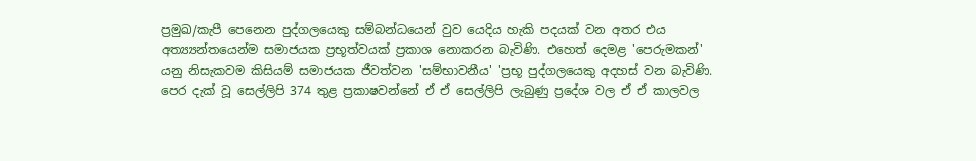ප්‍රමුඛ/කැපී පෙනෙන පුද්ගලයෙකු සම්බන්ධයෙන් වුව යෙදිය හැකි පදයක් වන අතර එය අත්‍ය්‍යන්තයෙන්ම සමාජයක ප්‍රභූත්වයක් ප්‍රකාශ නොකරන බැවිණි. එහෙත් දෙමළ 'පෙරුමකන්' යනු නිසැකවම කිසියම් සමාජයක ජීවත්වන 'සම්භාවනීය' 'ප්‍රභූ පුද්ගලයෙකු අදහස් වන බැවිණි. පෙර දැක් වූ සෙල්ලිපි 374 තුළ ප්‍රකාෂවන්නේ ඒ ඒ සෙල්ලිපි ලැබුණු ප්‍රදේශ වල ඒ ඒ කාලවල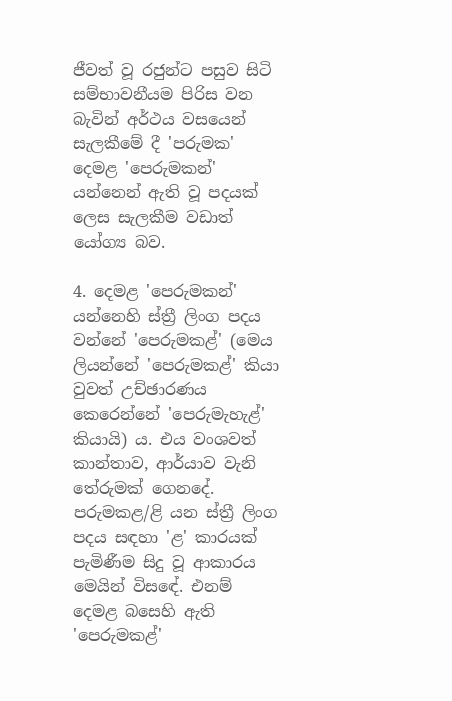ජීවත් වූ රජුන්ට පසුව සිටි සම්භාවනීයම පිරිස වන බැවින් අර්ථය වසයෙන් සැලකීමේ දී 'පරුමක' දෙමළ 'පෙරුමකන්' යන්නෙන් ඇති වූ පදයක් ලෙස සැලකීම වඩාත් යෝග්‍ය බව.

4. දෙමළ 'පෙරුමකන්' යන්නෙහි ස්ත්‍රී ලිංග පදය වන්නේ 'පෙරුමකළ්' (මෙය ලියන්නේ 'පෙරුමකළ්' කියා වුවත් උච්ඡාරණය කෙරෙන්නේ 'පෙරුමැහැළ්' කියායි) ය. එය වංශවත් කාන්තාව, ආර්යාව වැනි තේරුමක් ගෙනදේ. පරුමකළ/ළි යන ස්ත්‍රී ලිංග පදය සඳහා 'ළ' කාරයක් පැමිණීම සිදු වූ ආකාරය මෙයින් විසඳේ. එනම් දෙමළ බසෙහි ඇති 'පෙරුමකළ්'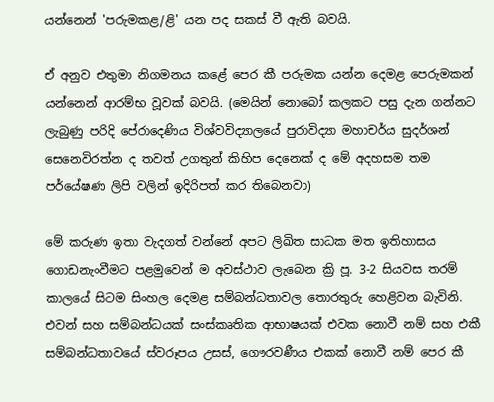යන්නෙන් 'පරුමකළ/ළි' යන පද සකස් වී ඇති බවයි.

ඒ අනුව එතුමා නිගමනය කළේ පෙර කී පරුමක යන්න දෙමළ පෙරුමකන් යන්නෙන් ආරම්භ වූවක් බවයි. (මෙයින් නොබෝ කලකට පසු දැන ගන්නට ලැබුණු පරිදි පේරාදෙණිය විශ්වවිද්‍යාලයේ පුරාවිද්‍යා මහාචර්ය සුදර්ශන් සෙනෙවිරත්න ද තවත් උගතුන් කිහිප දෙනෙක් ද මේ අදහසම තම පර්යේෂණ ලිපි වලින් ඉදිරිපත් කර තිබෙනවා)

මේ කරුණ ඉතා වැදගත් වන්නේ අපට ලිඛිත සාධක මත ඉතිහාසය ගොඩනැංවීමට පළමුවෙන් ම අවස්ථාව ලැබෙන ක්‍රි පූ. 3-2 සියවස තරම් කාලයේ සිටම සිංහල දෙමළ සම්බන්ධතාවල තොරතුරු හෙළිවන බැවිනි. එවන් සහ සම්බන්ධයක් සංස්කෘතික ආභාෂයක් එවක නොවී නම් සහ එකී සම්බන්ධතාවයේ ස්වරූපය උසස්, ගෞරවණීය එකක් නොවී නම් පෙර කී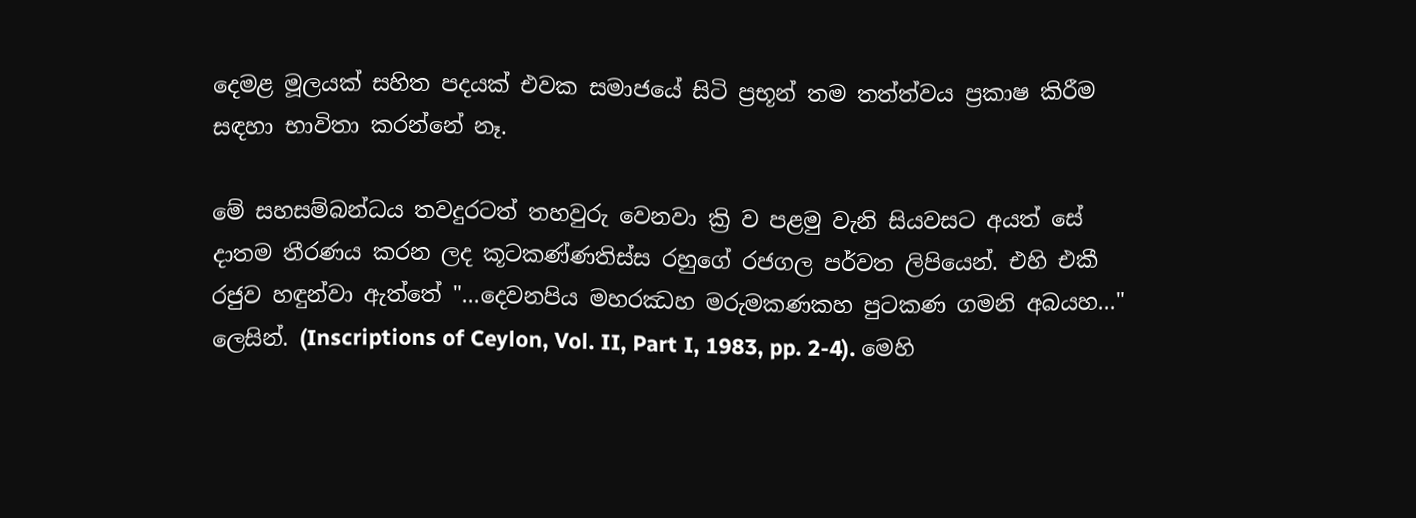දෙමළ මූලයක් සහිත පදයක් එවක සමාජයේ සිටි ප්‍රභූන් තම තත්ත්වය ප්‍රකාෂ කිරීම සඳහා භාවිතා කරන්නේ නෑ.

මේ සහසම්බන්ධය තවදුරටත් තහවුරු වෙනවා ක්‍රි ව පළමු වැනි සියවසට අයත් සේ දාතම තීරණය කරන ලද කූටකණ්ණතිස්ස රහුගේ රජගල පර්වත ලිපියෙන්. එහි එකී රජුව හඳුන්වා ඇත්තේ "...දෙවනපිය මහරඣහ මරුමකණකහ පුටකණ ගමනි අබයහ..." ලෙසින්. (Inscriptions of Ceylon, Vol. II, Part I, 1983, pp. 2-4). මෙහි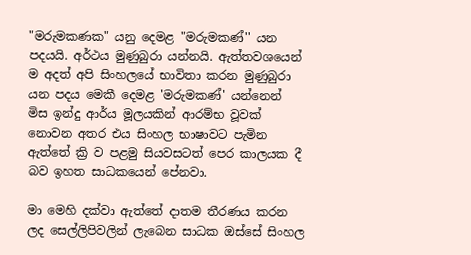"මරුමකණක" යනු දෙමළ "මරුමකණ්'' යන පදයයි. අර්ථය මුණුබුරා යන්නයි. ඇත්තවශයෙන් ම අදත් අපි සිංහලයේ භාවිතා කරන මුණුබුරා යන පදය මෙකී දෙමළ 'මරුමකණ්' යන්නෙන් මිස ඉන්දු ආර්ය මූලයකින් ආරම්භ වූවක් නොවන අතර එය සිංහල භාෂාවට පැමින ඇත්තේ ක්‍රි ව පළමු සියවසටත් පෙර කාලයක දී බව ඉහත සාධකයෙන් පේනවා.

මා මෙහි දක්වා ඇත්තේ දාතම තීරණය කරන ලද සෙල්ලිපිවලින් ලැබෙන සාධක ඔස්සේ සිංහල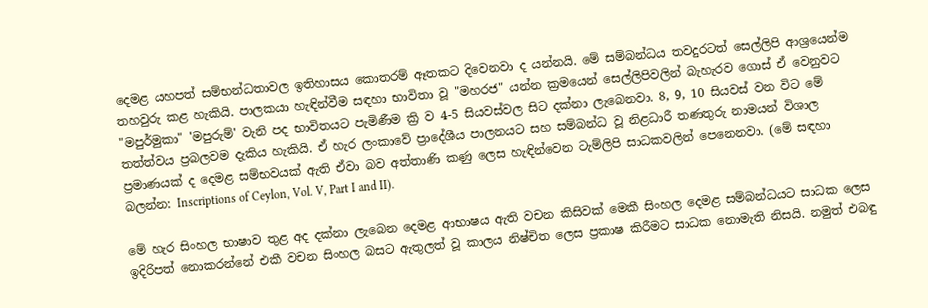දෙමළ යහපත් සම්භන්ධතාවල ඉතිහාසය කොතරම් ඈතකට දිවෙනවා ද යන්නයි. මේ සම්බන්ධය තවදුරටත් සෙල්ලිපි ආශ්‍රයෙන්ම තහවුරු කළ හැකියි. පාලකයා හැඳින්වීම සඳහා භාවිතා වූ "මහරජ" යන්න ක්‍රමයෙන් සෙල්ලිපිවලින් බැහැරව ගොස් ඒ වෙනුවට "මපුර්මුකා" 'මපුරුම්' වැනි පද භාවිතයට පැමිණීම ක්‍රි ව 4-5 සියවස්වල සිට දක්නා ලැබෙනවා. 8, 9, 10 සියවස් වන විට මේ තත්ත්වය ප්‍රබලවම දැකිය හැකියි. ඒ හැර ලංකාවේ ප්‍රාදේශීය පාලනයට සහ සම්බන්ධ වූ නිළධාරී තණතුරු නාමයන් විශාල ප්‍රමාණයක් ද දෙමළ සම්භවයක් ඇති ඒවා බව අත්තාණි කණු ලෙස හැඳින්වෙන ටැම්ලිපි සාධකවලින් පෙනෙනවා. (මේ සඳහා බලන්න: Inscriptions of Ceylon, Vol. V, Part I and II).

මේ හැර සිංහල භාෂාව තුළ අද දක්නා ලැබෙන දෙමළ ආභාෂය ඇති වචන කිසිවක් මෙකී සිංහල දෙමළ සම්බන්ධයට සාධක ලෙස ඉදිරිපත් නොකරන්නේ එකී වචන සිංහල බසට ඇතුලත් වූ කාලය නිෂ්චිත ලෙස ප්‍රකාෂ කිරීමට සාධක නොමැති නිසයි. නමුත් එබඳු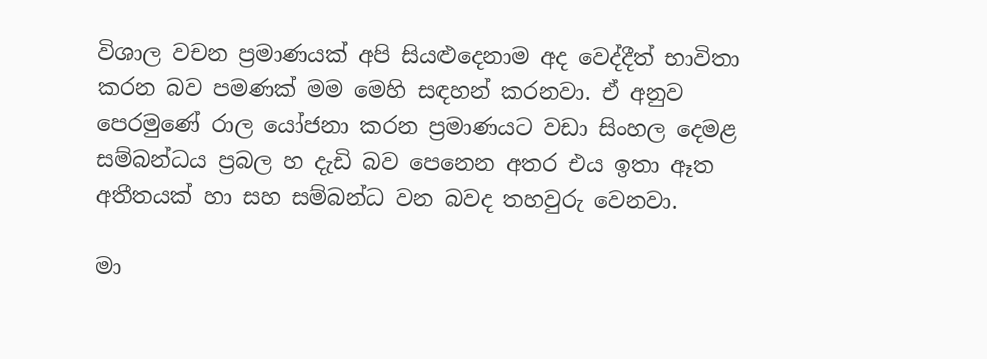විශාල වචන ප්‍රමාණයක් අපි සියළුදෙනාම අද වෙද්දීත් භාවිතා කරන බව පමණක් මම මෙහි සඳහන් කරනවා. ඒ අනුව පෙරමුණේ රාල යෝජනා කරන ප්‍රමාණයට වඩා සිංහල දෙමළ සම්බන්ධය ප්‍රබල හ දැඩි බව පෙනෙන අතර එය ඉතා ඈත අතීතයක් හා සහ සම්බන්ධ වන බවද තහවුරු වෙනවා.

මා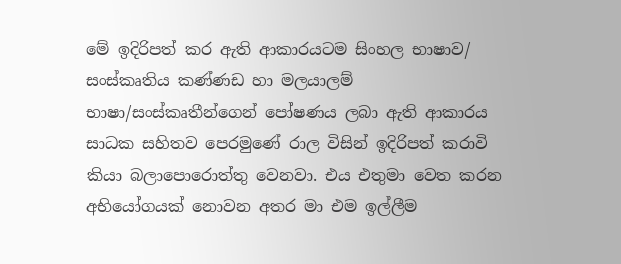මේ ඉදිරිපත් කර ඇති ආකාරයටම සිංහල භාෂාව/ සංස්කෘතිය කණ්ණඩ හා මලයාලම් භාෂා/සංස්කෘතීන්ගෙන් පෝෂණය ලබා ඇති ආකාරය සාධක සහිතව පෙරමුණේ රාල විසින් ඉදිරිපත් කරාවි කියා බලාපොරොත්තු වෙනවා. එය එතුමා වෙත කරන අභියෝගයක් නොවන අතර මා එම ඉල්ලීම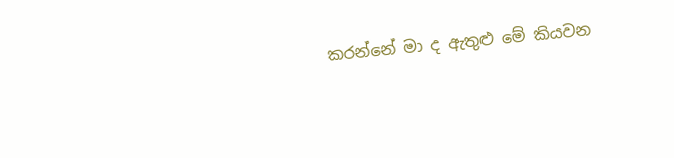කරන්නේ මා ද ඇතුළු මේ කියවන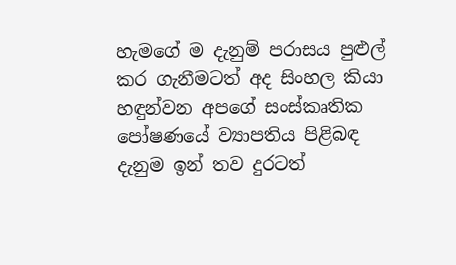හැමගේ ම දැනුම් පරාසය පුළුල් කර ගැනීමටත් අද සිංහල කියා හඳුන්වන අපගේ සංස්කෘතික පෝෂණයේ ව්‍යාපතිය පිළිබඳ දැනුම ඉන් තව දුරටත්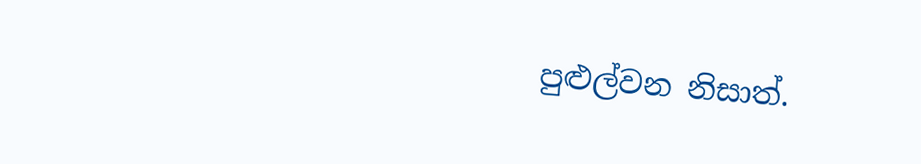පුළුල්වන නිසාත්.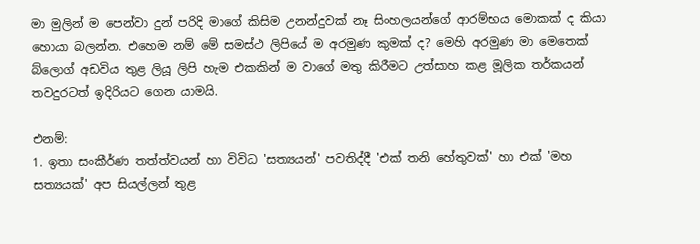මා මුලින් ම පෙන්වා දුන් පරිදි මාගේ කිසිම උනන්දුවක් නෑ සිංහලයන්ගේ ආරම්භය මොකක් ද කියා හොයා බලන්න. එහෙම නම් මේ සමස්ථ ලිපියේ ම අරමුණ කුමක් ද? මෙහි අරමුණ මා මෙතෙක් බ්ලොග් අඩවිය තුළ ලියූ ලිපි හැම එකකින් ම වාගේ මතු කිරීමට උත්සාහ කළ මූලික තර්කයන් තවදුරටත් ඉදිරියට ගෙන යාමයි.

එනම්:
1. ඉතා සංකීර්ණ තත්ත්වයන් හා විවිධ 'සත්‍යයන්' පවතිද්දී 'එක් තනි හේතුවක්' හා එක් 'මහ සත්‍යයක්' අප සියල්ලන් තුළ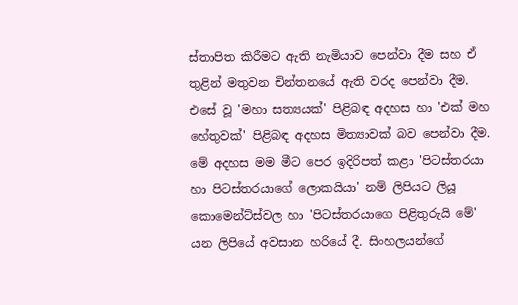ස්තාපිත කිරීමට ඇති නැමියාව පෙන්වා දීම සහ ඒ තුළින් මතුවන චින්තනයේ ඇති වරද පෙන්වා දීම. එසේ වූ 'මහා සත්‍යයක්' පිළිබඳ අදහස හා 'එක් මහ හේතුවක්' පිළිබඳ අදහස මිත්‍යාවක් බව පෙන්වා දීම. මේ අදහස මම මීට පෙර ඉදිරිපත් කළා 'පිටස්තරයා හා පිටස්තරයාගේ ලොකයියා' නම් ලිපියට ලියූ කොමෙන්ට්ස්වල හා 'පිටස්තරයාගෙ පිළිතුරුයි මේ' යන ලිපියේ අවසාන හරියේ දී. සිංහලයන්ගේ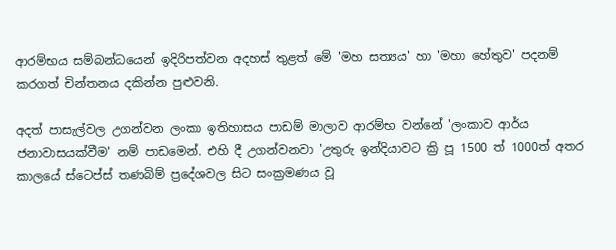ආරම්භය සම්බන්ධයෙන් ඉදිරිපත්වන අදහස් තුළත් මේ 'මහ සත්‍යය' හා 'මහා හේතුව' පදනම් කරගත් චින්තනය දකින්න පුළුවනි.

අදත් පාසැල්වල උගන්වන ලංකා ඉතිහාසය පාඩම් මාලාව ආරම්භ වන්නේ 'ලංකාව ආර්ය ජනාවාසයක්වීම' නම් පාඩමෙන්. එහි දී උගන්වනවා 'උතුරු ඉන්දියාවට ක්‍රි පූ 1500 ත් 1000ත් අතර කාලයේ ස්ටෙප්ස් තණබිම් ප්‍රදේශවල සිට සංක්‍රමණය වූ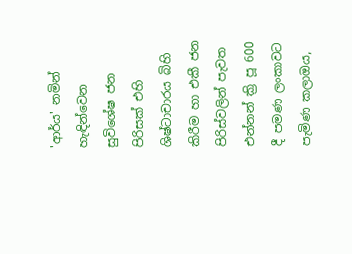'ආර්ය' නමින් හැඳින්වෙන සුවිශේෂ ජන පිරිසක් එහි ශිෂ්ටාචාරය බිහි කිරීම හා එකී ජන පිරිස්වලින් පැවත එන්නන් ක්‍රි පූ 600 දී පමණ ලංකාවට පැමිණ කලාඔය,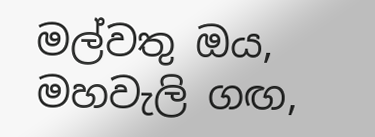මල්වතු ඔය, මහවැලි ගඟ,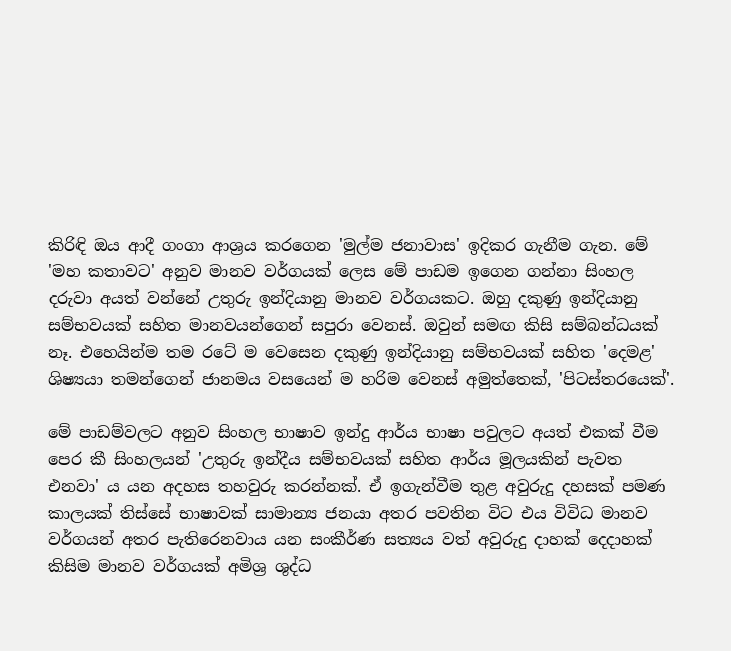කිරිඳි ඔය ආදී ගංගා ආශ්‍රය කරගෙන 'මුල්ම ජනාවාස' ඉදිකර ගැනීම ගැන. මේ 'මහ කතාවට' අනුව මානව වර්ගයක් ලෙස මේ පාඩම ඉගෙන ගන්නා සිංහල දරුවා අයත් වන්නේ උතුරු ඉන්දියානු මානව වර්ගයකට. ඔහු දකුණු ඉන්දියානු සම්භවයක් සහිත මානවයන්ගෙන් සපුරා වෙනස්. ඔවුන් සමඟ කිසි සම්බන්ධයක් නෑ. එහෙයින්ම තම රටේ ම වෙසෙන දකුණු ඉන්දියානු සම්භවයක් සහිත 'දෙමළ' ශිෂ්‍යයා තමන්ගෙන් ජානමය වසයෙන් ම හරිම වෙනස් අමුත්තෙක්, 'පිටස්තරයෙක්'.

මේ පාඩම්වලට අනුව සිංහල භාෂාව ඉන්දු ආර්ය භාෂා පවුලට අයත් එකක් වීම පෙර කී සිංහලයන් 'උතුරු ඉන්දීය සම්භවයක් සහිත ආර්ය මූලයකින් පැවත එනවා' ය යන අදහස තහවුරු කරන්නක්. ඒ ඉගැන්වීම තුළ අවුරුදු දහසක් පමණ කාලයක් තිස්සේ භාෂාවක් සාමාන්‍ය ජනයා අතර පවතින විට එය විවිධ මානව වර්ගයන් අතර පැතිරෙනවාය යන සංකීර්ණ සත්‍යය වත් අවුරුදු දාහක් දෙදාහක් කිසිම මානව වර්ගයක් අමිශ්‍ර ශුද්ධ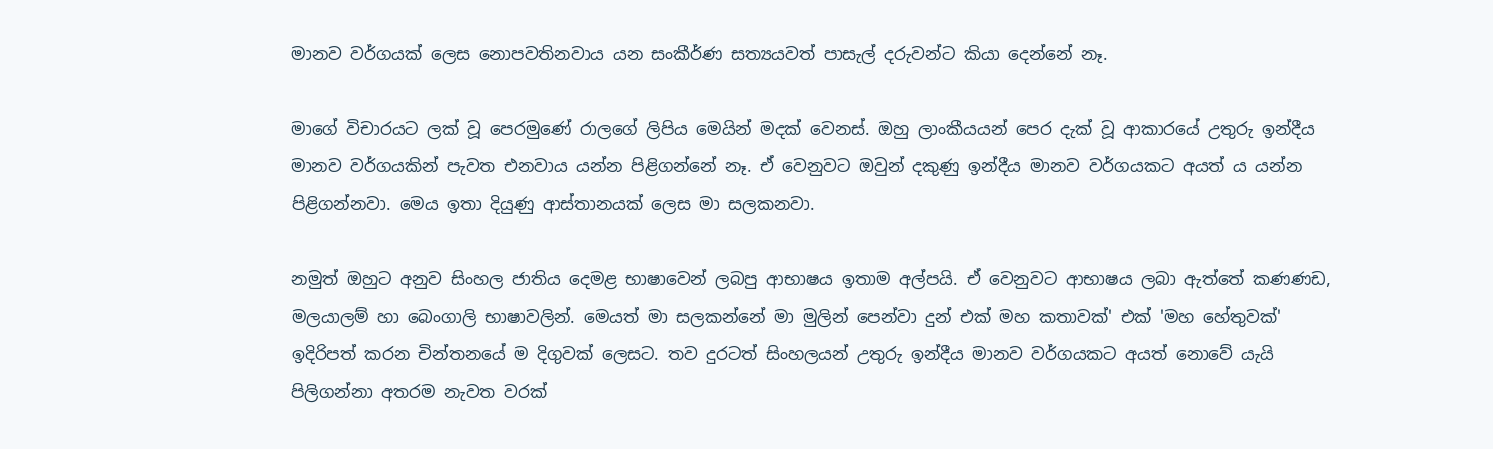මානව වර්ගයක් ලෙස නොපවතිනවාය යන සංකීර්ණ සත්‍යයවත් පාසැල් දරුවන්ට කියා දෙන්නේ නෑ.

මාගේ විචාරයට ලක් වූ පෙරමුණේ රාලගේ ලිපිය මෙයින් මදක් වෙනස්. ඔහු ලාංකීයයන් පෙර දැක් වූ ආකාරයේ උතුරු ඉන්දීය මානව වර්ගයකින් පැවත එනවාය යන්න පිළිගන්නේ නෑ. ඒ වෙනුවට ඔවුන් දකුණු ඉන්දීය මානව වර්ගයකට අයත් ය යන්න පිළිගන්නවා. මෙය ඉතා දියුණු ආස්තානයක් ලෙස මා සලකනවා.

නමුත් ඔහුට අනුව සිංහල ජාතිය දෙමළ භාෂාවෙන් ලබපු ආභාෂය ඉතාම අල්පයි. ඒ වෙනුවට ආභාෂය ලබා ඇත්තේ කණණඩ, මලයාලම් හා බෙංගාලි භාෂාවලින්. මෙයත් මා සලකන්නේ මා මුලින් පෙන්වා දුන් එක් මහ කතාවක්' එක් 'මහ හේතුවක්' ඉදිරිපත් කරන චින්තනයේ ම දිගුවක් ලෙසට. තව දුරටත් සිංහලයන් උතුරු ඉන්දීය මානව වර්ගයකට අයත් නොවේ යැයි පිලිගන්නා අතරම නැවත වරක්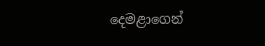දෙමළාගෙන්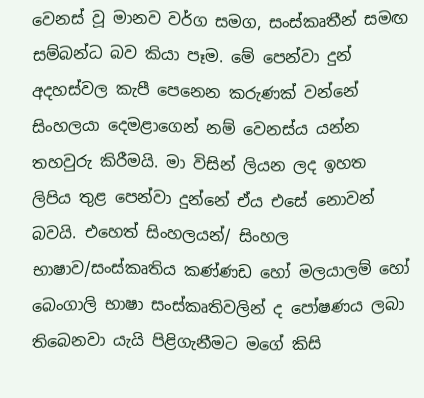වෙනස් වූ මානව වර්ග සමග, සංස්කෘතීන් සමඟ සම්බන්ධ බව කියා පෑම. මේ පෙන්වා දුන් අදහස්වල කැපී පෙනෙන කරුණක් වන්නේ සිංහලයා දෙමළාගෙන් නම් වෙනස්ය යන්න තහවුරු කිරීමයි. මා විසින් ලියන ලද ඉහත ලිපිය තුළ පෙන්වා දුන්නේ ඒය එසේ නොවන් බවයි. එහෙත් සිංහලයන්/ සිංහල භාෂාව/සංස්කෘතිය කණ්ණඩ හෝ මලයාලම් හෝ බෙංගාලි භාෂා සංස්කෘතිවලින් ද පෝෂණය ලබා තිබෙනවා යැයි පිළිගැනීමට මගේ කිසි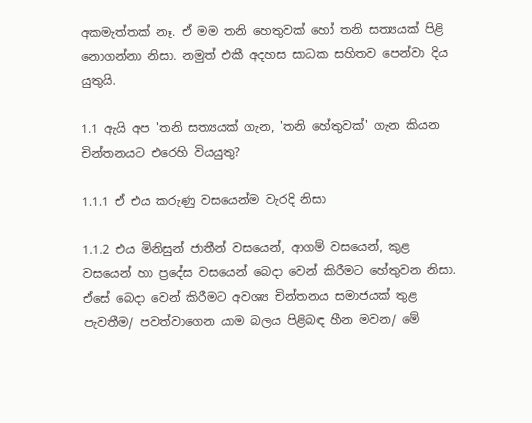අකමැත්තක් නෑ. ඒ මම තනි හෙතුවක් හෝ තනි සත්‍යයක් පිළි නොගන්නා නිසා. නමුත් එකී අදහස සාධක සහිතව පෙන්වා දිය යුතුයි.

1.1 ඇයි අප 'තනි සත්‍යයක් ගැන, 'තනි හේතුවක්' ගැන කියන චින්තනයට එරෙහි වියයුතු?

1.1.1 ඒ එය කරුණු වසයෙන්ම වැරදි නිසා

1.1.2 එය මිනිසුන් ජාතීන් වසයෙන්, ආගම් වසයෙන්, කුළ වසයෙන් හා ප්‍රදේස වසයෙන් බෙදා වෙන් කිරීමට හේතුවන නිසා. ඒසේ බෙදා වෙන් කිරීමට අවශ්‍ය චින්තනය සමාජයක් තුළ පැවතීම/ පවත්වාගෙන යාම බලය පිළිබඳ හීන මවන/ මේ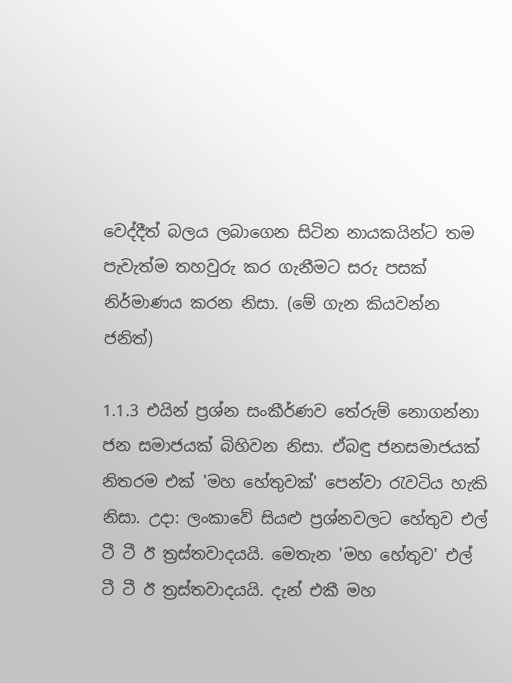වෙද්දීත් බලය ලබාගෙන සිටින නායකයින්ට තම පැවැත්ම තහවුරු කර ගැනීමට සරු පසක් නිර්මාණය කරන නිසා. (මේ ගැන කියවන්න ජනිත්)

1.1.3 එයින් ප්‍රශ්න සංකීර්ණව තේරුම් නොගන්නා ජන සමාජයක් බිහිවන නිසා. ඒබඳු ජනසමාජයක් නිතරම එක් 'මහ හේතුවක්' පෙන්වා ‍රැවටිය හැකි නිසා. උදා: ලංකාවේ සියළු ප්‍රශ්නවලට හේතුව එල් ටී ටී ඊ ත්‍රස්තවාදයයි. මෙතැන 'මහ හේතුව' එල් ටී ටී ඊ ත්‍රස්තවාදයයි. දැන් එකී මහ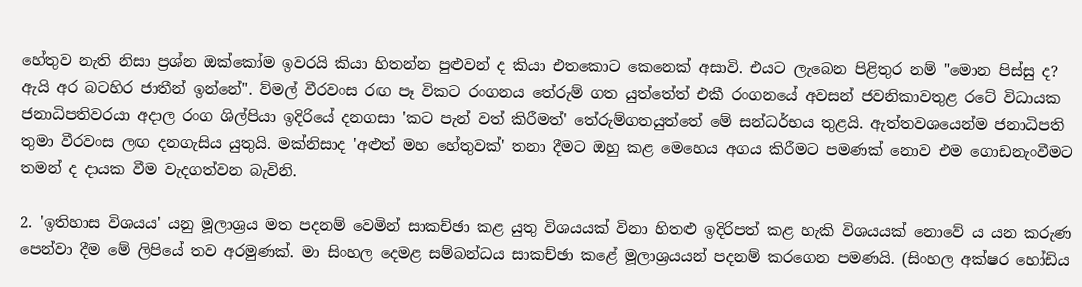හේතුව නැති නිසා ප්‍රශ්න ඔක්කෝම ඉවරයි කියා හිතන්න පුළුවන් ද කියා එතකොට කෙනෙක් අසාවි. එයට ලැබෙන පිළිතුර නම් "මොන පිස්සු ද? ඇයි අර බටහිර ජාතීන් ඉන්නේ". ව්මල් වීරවංස රඟ පෑ විකට රංගනය තේරුම් ගත යුත්තේත් එකී රංගනයේ අවසන් ජවනිකාවතුළ රටේ විධායක ජනාධිපතිවරයා අදාල රංග ශිල්පියා ඉදිරියේ දනගසා 'කට පැන් වත් කිරීමත්' තේරුම්ගතයුත්තේ මේ සන්ධර්භය තුළයි. ඇත්තවශයෙන්ම ජනාධිපති තුමා වීරවංස ලඟ දනගැසිය යුතුයි. මක්නිසාද 'අළුත් මහ හේතුවක්' තනා දීමට ඔහු කළ මෙහෙය අගය කිරීමට පමණක් නොව එම ගොඩනැංවීමට තමන් ද දායක වීම වැදගත්වන බැවිනි.

2. 'ඉතිහාස විශයය' යනු මූලාශ්‍රය මත පදනම් වෙමින් සාකච්ඡා කළ යුතු විශයයක් විනා හිතළු ඉදිරිපත් කළ හැකි විශයයක් නොවේ ය යන කරුණ පෙන්වා දීම මේ ලිපියේ තව අරමුණක්. මා සිංහල දෙමළ සම්බන්ධය සාකච්ඡා කළේ මූලාශ්‍රයයන් පදනම් කරගෙන පමණයි. (සිංහල අක්ෂර හෝඩිය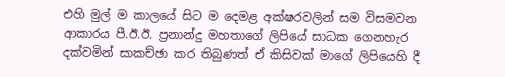එහි මුල් ම කාලයේ සිට ම දෙමළ අක්ෂරවලින් සම විසමවන ආකාරය පී.ඊ.ඊ. ප්‍රනාන්දු මහතාගේ ලිපියේ සාධක ගෙනහැර දක්වමින් සාකච්ඡා කර තිබුණත් ඒ කිසිවක් මාගේ ලිපියෙහි දී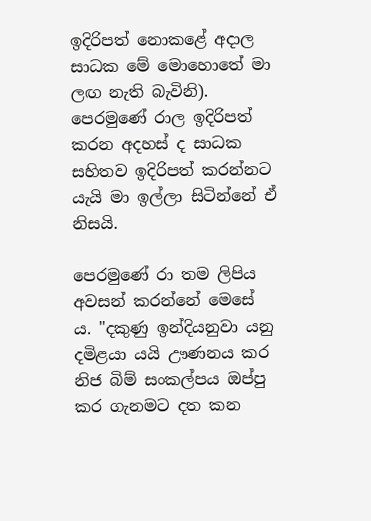ඉදිරිපත් නොකළේ අදාල සාධක මේ මොහොතේ මා ලඟ නැති බැවිනි). පෙරමුණේ රාල ඉදිරිපත් කරන අදහස් ද සාධක සහිතව ඉදිරිපත් කරන්නට යැයි මා ඉල්ලා සිටින්නේ ඒ නිසයි.

පෙරමුණේ රා තම ලිපිය අවසන් කරන්නේ මෙසේ ය. "දකුණු ඉන්දියනුවා යනු දමිළයා යයි ඌණනය කර නිජ බිම් සංකල්පය ඔප්පු කර ගැනමට දත කන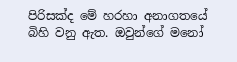පිරිසක්ද මේ හරහා අනාගතයේ බිහි වනු ඇත. ඔවුන්ගේ මනෝ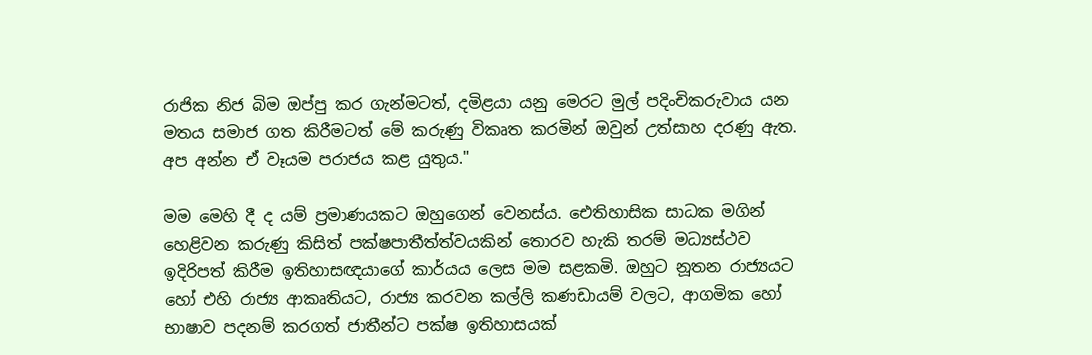රාජික නිජ බිම ඔප්පු කර ගැන්මටත්, දමිළයා යනු මෙරට මුල් පදිංචිකරුවාය යන මතය සමාජ ගත කිරීමටත් මේ කරුණු විකෘත කරමින් ඔවුන් උත්සාහ දරණු ඇත. අප අන්න ඒ වෑයම පරාජය කළ යුතුය."

මම මෙහි දී ද යම් ප්‍රමාණයකට ඔහුගෙන් වෙනස්ය. ඓතිහාසික සාධක මගින් හෙළිවන කරුණු කිසිත් පක්ෂපාතීත්ත්වයකින් තොරව හැකි තරම් මධ්‍යස්ථව ඉදිරිපත් කිරීම ඉතිහාසඥයාගේ කාර්යය ලෙස මම සළකමි. ඔහුට නූතන රාජ්‍යයට හෝ එහි රාජ්‍ය ආකෘතියට, රාජ්‍ය කරවන කල්ලි කණඩායම් වලට, ආගමික හෝ භාෂාව පදනම් කරගත් ජාතීන්ට පක්ෂ ඉතිහාසයක්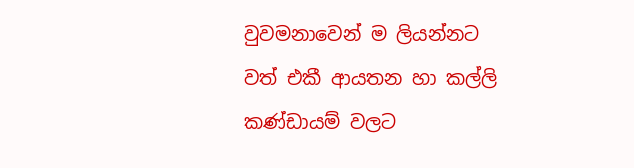වුවමනාවෙන් ම ලියන්නට වත් එකී ආයතන හා කල්ලි කණ්ඩායම් වලට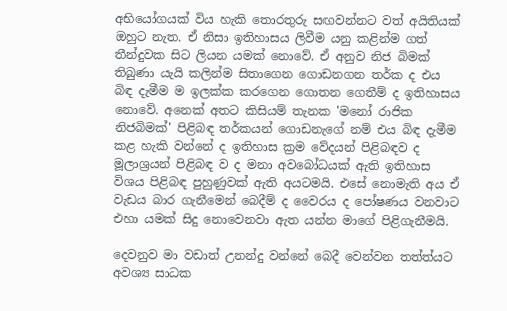අභියෝගයක් විය හැකි තොරතුරු සඟවන්නට වත් අයිතියක් ඔහුට නැත. ඒ නිසා ඉතිහාසය ලිවීම යනු කළින්ම ගත් තීන්දුවක සිට ලියන යමක් නොවේ. ඒ අනුව නිජ බිමක් තිබුණා යැයි කලින්ම සිතාගෙන ගොඩනගන තර්ක ද එය බිඳ දැමීම ම ඉලක්ක කරගෙන ගොතන ගෙතීම් ද ඉතිහාසය නොවේ. අනෙක් අතට කිසියම් තැනක 'මනෝ රාජික නිජබිමක්' පිළිබඳ තර්කයන් ගොඩනැගේ නම් එය බිඳ දැමීම කළ හැකි වන්නේ ද ඉතිහාස ක්‍රම වේදයන් පිළිබඳව ද මූලාශ්‍රයන් පිළිබඳ ව ද මනා අවබෝධයක් ඇති ඉතිහාස විශය පිළිබඳ පුහුණුවක් ඇති අයටමයි. එසේ නොමැති අය ඒ වැඩය බාර ගැනීමෙන් බෙදීම් ද වෛරය ද පෝෂණය වනවාට එහා යමක් සිදු නොවෙනවා ඇත යන්න මාගේ පිළිගැනීමයි.

දෙවනුව මා වඩාත් උනන්දු වන්නේ බෙදී වෙන්වන තත්ත්යට අවශ්‍ය සාධක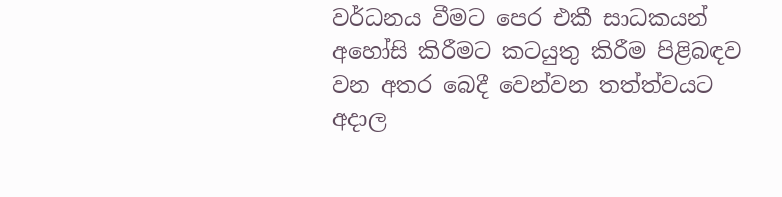වර්ධනය වීමට පෙර එකී සාධකයන් අහෝසි කිරීමට කටයුතු කිරීම පිළිබඳව වන අතර බෙදී වෙන්වන තත්ත්වයට අදාල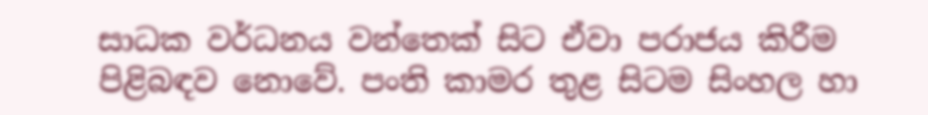සාධක වර්ධනය වන්තෙක් සිට ඒවා පරාජය කිරීම පිළිබඳව නොවේ. පංති කාමර තුළ සිටම සිංහල හා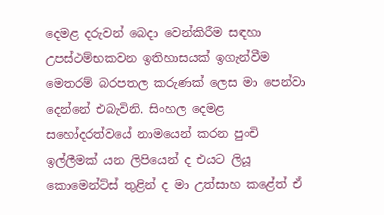දෙමළ දරුවන් බෙදා වෙන්කිරීම සඳහා උපස්ථම්භකවන ඉතිහාසයක් ඉගැන්වීම මෙතරම් බරපතල කරුණක් ලෙස මා පෙන්වා දෙන්නේ එබැවිනි. සිංහල දෙමළ සහෝදරත්වයේ නාමයෙන් කරන පුංචි ඉල්ලීමක් යන ලිපියෙන් ද එයට ලියූ කොමෙන්ට්ස් තුළින් ද මා උත්සාහ කළේත් ඒ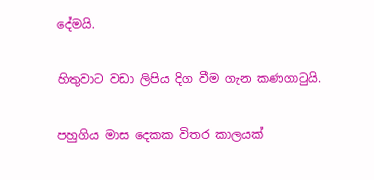දේමයි.

හිතුවාට වඩා ලිපිය දිග වීම ගැන කණගා‍ටුයි.

පහුගිය මාස දෙකක විතර කාලයක්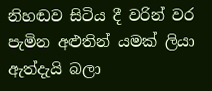නිහඬව සිටිය දී වරින් වර පැමින අළුතින් යමක් ලියා ඇත්දැයි බලා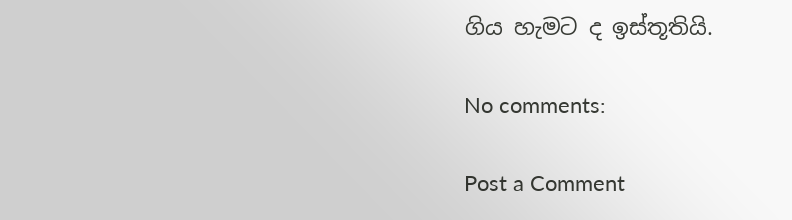ගිය හැමට ද ඉස්තූතියි.

No comments:

Post a Comment